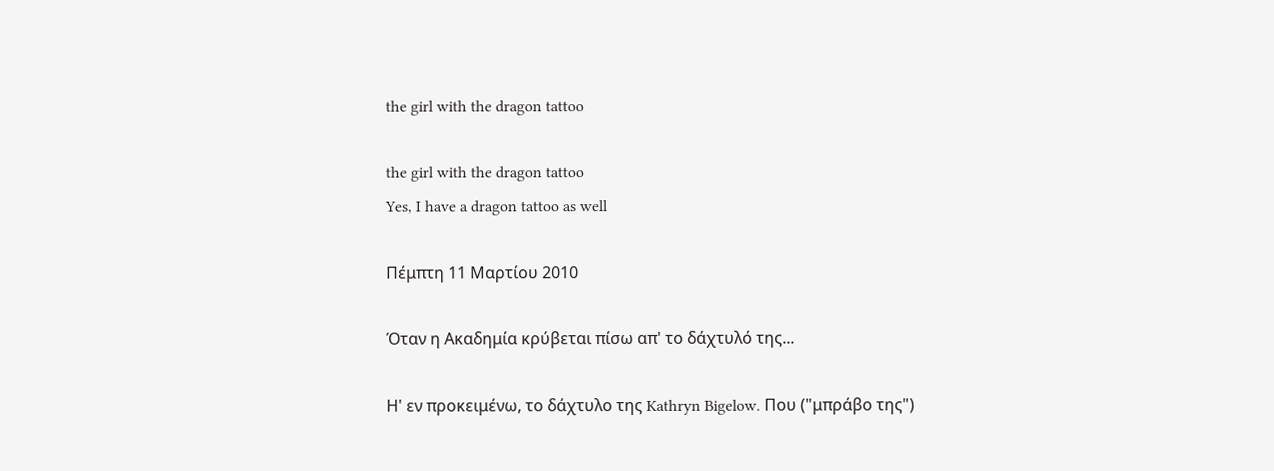the girl with the dragon tattoo

the girl with the dragon tattoo
Yes, I have a dragon tattoo as well

Πέμπτη 11 Μαρτίου 2010

Όταν η Ακαδημία κρύβεται πίσω απ' το δάχτυλό της...

Η' εν προκειμένω, το δάχτυλο της Kathryn Bigelow. Που ("μπράβο της")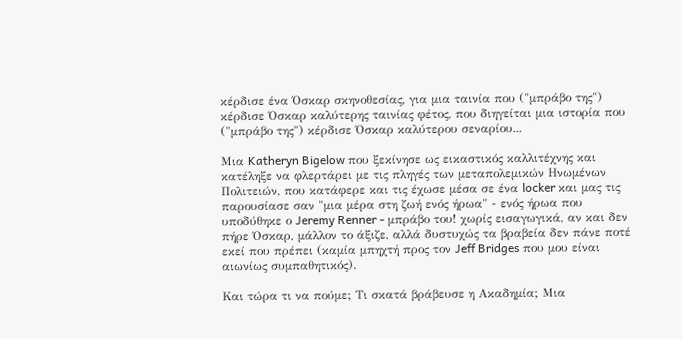κέρδισε ένα Όσκαρ σκηνοθεσίας, για μια ταινία που ("μπράβο της") κέρδισε Όσκαρ καλύτερης ταινίας φέτος, που διηγείται μια ιστορία που ("μπράβο της") κέρδισε Όσκαρ καλύτερου σεναρίου...

Μια Katheryn Bigelow που ξεκίνησε ως εικαστικός καλλιτέχνης και κατέληξε να φλερτάρει με τις πληγές των μεταπολεμικών Ηνωμένων Πολιτειών, που κατάφερε και τις έχωσε μέσα σε ένα locker και μας τις παρουσίασε σαν "μια μέρα στη ζωή ενός ήρωα" - ενός ήρωα που υποδύθηκε ο Jeremy Renner - μπράβο του! χωρίς εισαγωγικά, αν και δεν πήρε Όσκαρ, μάλλον το άξιζε, αλλά δυστυχώς τα βραβεία δεν πάνε ποτέ εκεί που πρέπει (καμία μπηχτή προς τον Jeff Bridges που μου είναι αιωνίως συμπαθητικός).

Και τώρα τι να πούμε; Τι σκατά βράβευσε η Ακαδημία; Μια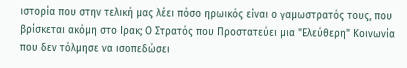ιστορία που στην τελική μας λέει πόσο ηρωικός είναι ο γαμωστρατός τους, που βρίσκεται ακόμη στο Ιρακ; Ο Στρατός που Προστατεύει μια "Ελεύθερη" Κοινωνία που δεν τόλμησε να ισοπεδώσει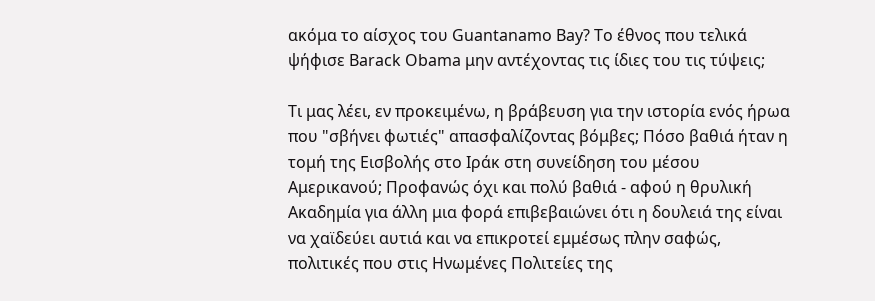ακόμα το αίσχος του Guantanamo Bay? Το έθνος που τελικά ψήφισε Barack Obama μην αντέχοντας τις ίδιες του τις τύψεις;

Τι μας λέει, εν προκειμένω, η βράβευση για την ιστορία ενός ήρωα που "σβήνει φωτιές" απασφαλίζοντας βόμβες; Πόσο βαθιά ήταν η τομή της Εισβολής στο Ιράκ στη συνείδηση του μέσου Αμερικανού; Προφανώς όχι και πολύ βαθιά - αφού η θρυλική Ακαδημία για άλλη μια φορά επιβεβαιώνει ότι η δουλειά της είναι να χαϊδεύει αυτιά και να επικροτεί εμμέσως πλην σαφώς, πολιτικές που στις Ηνωμένες Πολιτείες της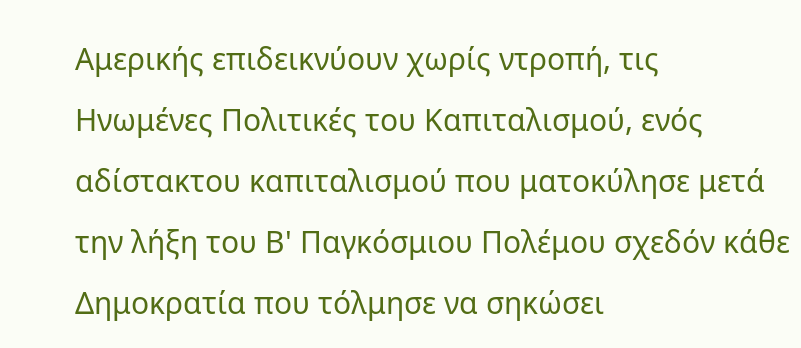Αμερικής επιδεικνύουν χωρίς ντροπή, τις Ηνωμένες Πολιτικές του Καπιταλισμού, ενός αδίστακτου καπιταλισμού που ματοκύλησε μετά την λήξη του Β' Παγκόσμιου Πολέμου σχεδόν κάθε Δημοκρατία που τόλμησε να σηκώσει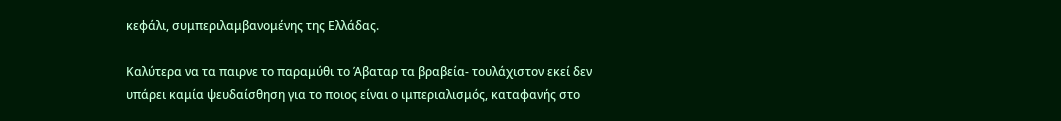κεφάλι, συμπεριλαμβανομένης της Ελλάδας.

Καλύτερα να τα παιρνε το παραμύθι το Άβαταρ τα βραβεία- τουλάχιστον εκεί δεν υπάρει καμία ψευδαίσθηση για το ποιος είναι ο ιμπεριαλισμός, καταφανής στο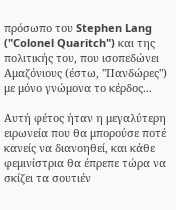πρόσωπο του Stephen Lang ("Colonel Quaritch") και της πολιτικής του, που ισοπεδώνει Αμαζόνιους (έστω, "Πανδώρες") με μόνο γνώμονα το κέρδος...

Aυτή φέτος ήταν η μεγαλύτερη ειρωνεία που θα μπορούσε ποτέ κανείς να διανοηθεί, και κάθε φεμινίστρια θα έπρεπε τώρα να σκίζει τα σουτιέν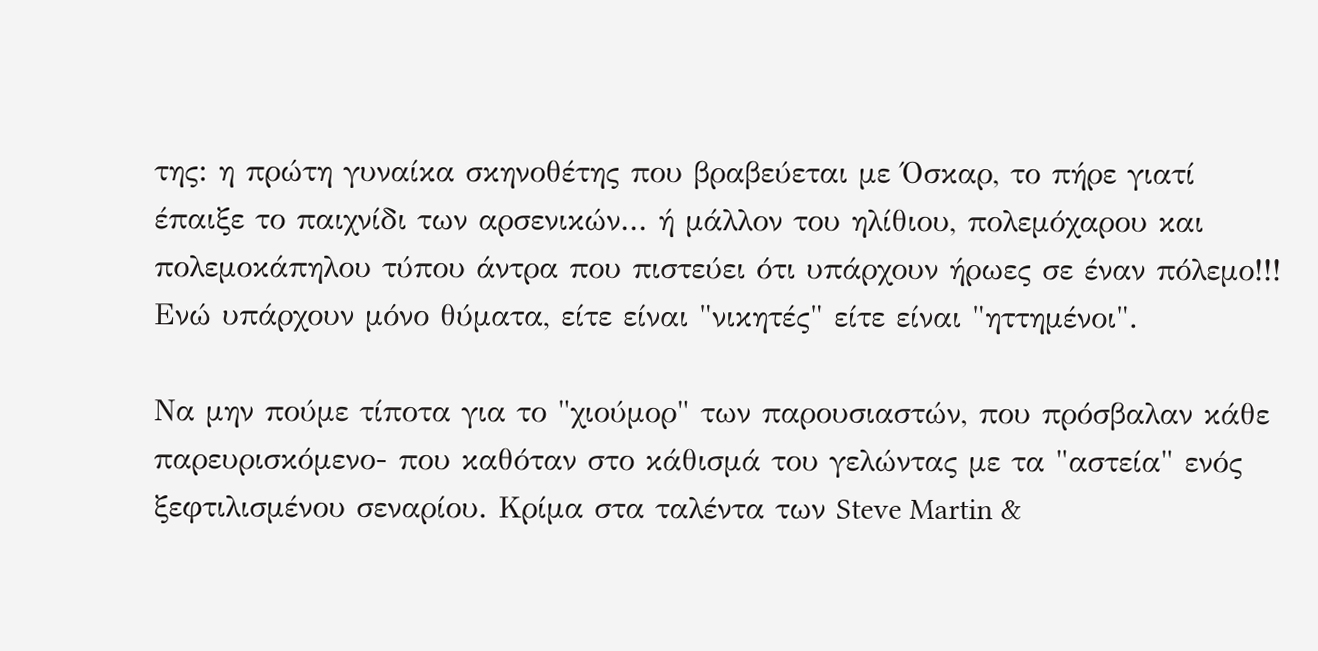της: η πρώτη γυναίκα σκηνοθέτης που βραβεύεται με Όσκαρ, το πήρε γιατί έπαιξε το παιχνίδι των αρσενικών... ή μάλλον του ηλίθιου, πολεμόχαρου και πολεμοκάπηλου τύπου άντρα που πιστεύει ότι υπάρχουν ήρωες σε έναν πόλεμο!!! Ενώ υπάρχουν μόνο θύματα, είτε είναι "νικητές" είτε είναι "ηττημένοι".

Να μην πούμε τίποτα για το "χιούμορ" των παρουσιαστών, που πρόσβαλαν κάθε παρευρισκόμενο- που καθόταν στο κάθισμά του γελώντας με τα "αστεία" ενός ξεφτιλισμένου σεναρίου. Κρίμα στα ταλέντα των Steve Martin &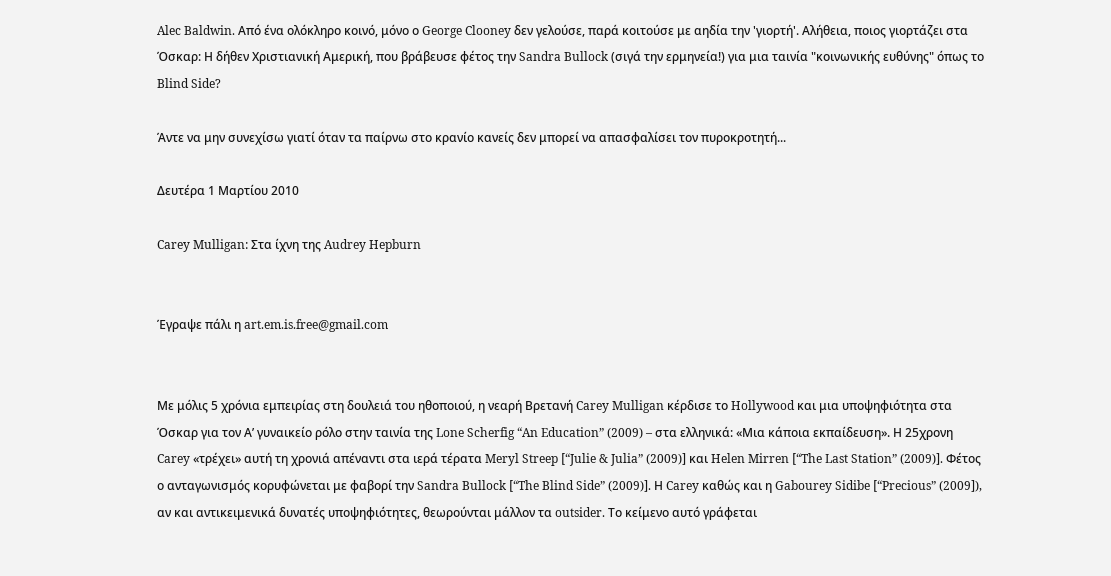Alec Baldwin. Από ένα ολόκληρο κοινό, μόνο ο George Clooney δεν γελούσε, παρά κοιτούσε με αηδία την 'γιορτή'. Αλήθεια, ποιος γιορτάζει στα Όσκαρ: Η δήθεν Χριστιανική Αμερική, που βράβευσε φέτος την Sandra Bullock (σιγά την ερμηνεία!) για μια ταινία "κοινωνικής ευθύνης" όπως το Blind Side?

Άντε να μην συνεχίσω γιατί όταν τα παίρνω στο κρανίο κανείς δεν μπορεί να απασφαλίσει τον πυροκροτητή...

Δευτέρα 1 Μαρτίου 2010

Carey Mulligan: Στα ίχνη της Audrey Hepburn


Έγραψε πάλι η art.em.is.free@gmail.com


Με μόλις 5 χρόνια εμπειρίας στη δουλειά του ηθοποιού, η νεαρή Βρετανή Carey Mulligan κέρδισε το Hollywood και μια υποψηφιότητα στα Όσκαρ για τον Α’ γυναικείο ρόλο στην ταινία της Lone Scherfig “An Education” (2009) – στα ελληνικά: «Μια κάποια εκπαίδευση». Η 25χρονη Carey «τρέχει» αυτή τη χρονιά απέναντι στα ιερά τέρατα Meryl Streep [“Julie & Julia” (2009)] και Helen Mirren [“The Last Station” (2009)]. Φέτος ο ανταγωνισμός κορυφώνεται με φαβορί την Sandra Bullock [“The Blind Side” (2009)]. Η Carey καθώς και η Gabourey Sidibe [“Precious” (2009]), αν και αντικειμενικά δυνατές υποψηφιότητες, θεωρούνται μάλλον τα outsider. Το κείμενο αυτό γράφεται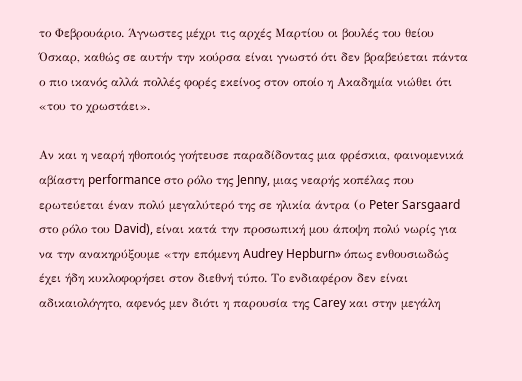το Φεβρουάριο. Άγνωστες μέχρι τις αρχές Μαρτίου οι βουλές του θείου Όσκαρ, καθώς σε αυτήν την κούρσα είναι γνωστό ότι δεν βραβεύεται πάντα ο πιο ικανός αλλά πολλές φορές εκείνος στον οποίο η Ακαδημία νιώθει ότι «του το χρωστάει».

Αν και η νεαρή ηθοποιός γοήτευσε παραδίδοντας μια φρέσκια, φαινομενικά αβίαστη performance στο ρόλο της Jenny, μιας νεαρής κοπέλας που ερωτεύεται έναν πολύ μεγαλύτερό της σε ηλικία άντρα (ο Peter Sarsgaard στο ρόλο του David), είναι κατά την προσωπική μου άποψη πολύ νωρίς για να την ανακηρύξουμε «την επόμενη Audrey Hepburn» όπως ενθουσιωδώς έχει ήδη κυκλοφορήσει στον διεθνή τύπο. Το ενδιαφέρον δεν είναι αδικαιολόγητο, αφενός μεν διότι η παρουσία της Carey και στην μεγάλη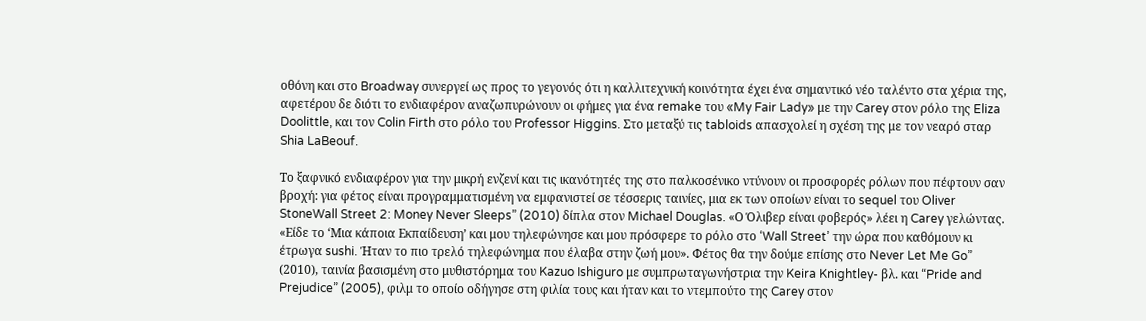οθόνη και στο Broadway συνεργεί ως προς το γεγονός ότι η καλλιτεχνική κοινότητα έχει ένα σημαντικό νέο ταλέντο στα χέρια της, αφετέρου δε διότι το ενδιαφέρον αναζωπυρώνουν οι φήμες για ένα remake του «My Fair Lady» με την Carey στον ρόλο της Eliza Doolittle, και τον Colin Firth στο ρόλο του Professor Higgins. Στο μεταξύ τις tabloids απασχολεί η σχέση της με τον νεαρό σταρ Shia LaBeouf.

Το ξαφνικό ενδιαφέρον για την μικρή ενζενί και τις ικανότητές της στο παλκοσένικο ντύνουν οι προσφορές ρόλων που πέφτουν σαν βροχή: για φέτος είναι προγραμματισμένη να εμφανιστεί σε τέσσερις ταινίες, μια εκ των οποίων είναι το sequel του Oliver StoneWall Street 2: Money Never Sleeps” (2010) δίπλα στον Michael Douglas. «Ο Όλιβερ είναι φοβερός» λέει η Carey γελώντας. «Είδε το ‘Μια κάποια Εκπαίδευση’ και μου τηλεφώνησε και μου πρόσφερε το ρόλο στο ‘Wall Street’ την ώρα που καθόμουν κι έτρωγα sushi. Ήταν το πιο τρελό τηλεφώνημα που έλαβα στην ζωή μου». Φέτος θα την δούμε επίσης στο Never Let Me Go” (2010), ταινία βασισμένη στο μυθιστόρημα του Kazuo Ishiguro με συμπρωταγωνήστρια την Keira Knightley- βλ. και “Pride and Prejudice” (2005), φιλμ το οποίο οδήγησε στη φιλία τους και ήταν και το ντεμπούτο της Carey στον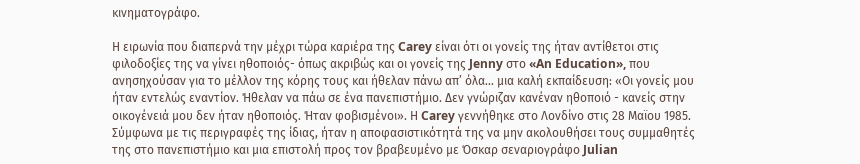κινηματογράφο.

Η ειρωνία που διαπερνά την μέχρι τώρα καριέρα της Carey είναι ότι οι γονείς της ήταν αντίθετοι στις φιλοδοξίες της να γίνει ηθοποιός- όπως ακριβώς και οι γονείς της Jenny στο «An Education», που ανησηχούσαν για το μέλλον της κόρης τους και ήθελαν πάνω απ’ όλα… μια καλή εκπαίδευση: «Οι γονείς μου ήταν εντελώς εναντίον. Ήθελαν να πάω σε ένα πανεπιστήμιο. Δεν γνώριζαν κανέναν ηθοποιό - κανείς στην οικογένειά μου δεν ήταν ηθοποιός. Ήταν φοβισμένοι». Η Carey γεννήθηκε στο Λονδίνο στις 28 Μαϊου 1985. Σύμφωνα με τις περιγραφές της ίδιας, ήταν η αποφασιστικότητά της να μην ακολουθήσει τους συμμαθητές της στο πανεπιστήμιο και μια επιστολή προς τον βραβευμένο με Όσκαρ σεναριογράφο Julian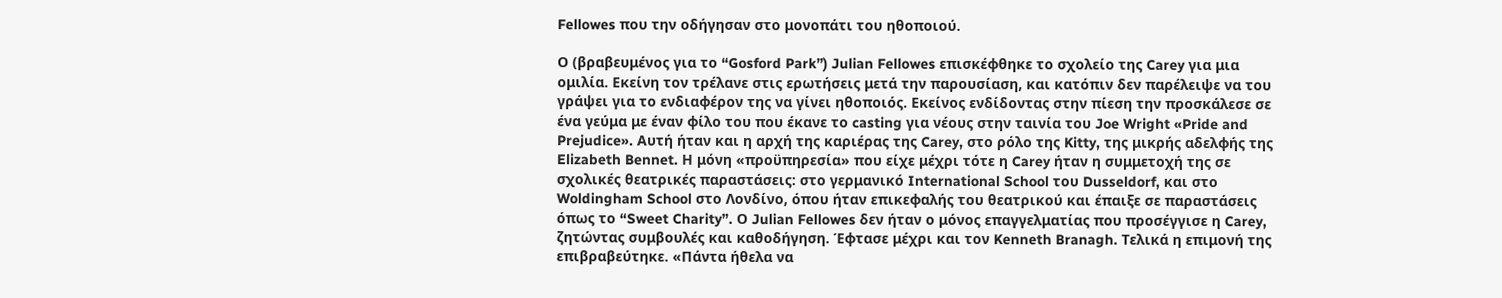Fellowes που την οδήγησαν στο μονοπάτι του ηθοποιού.

Ο (βραβευμένος για το “Gosford Park”) Julian Fellowes επισκέφθηκε το σχολείο της Carey για μια ομιλία. Εκείνη τον τρέλανε στις ερωτήσεις μετά την παρουσίαση, και κατόπιν δεν παρέλειψε να του γράψει για το ενδιαφέρον της να γίνει ηθοποιός. Εκείνος ενδίδοντας στην πίεση την προσκάλεσε σε ένα γεύμα με έναν φίλο του που έκανε το casting για νέους στην ταινία του Joe Wright «Pride and Prejudice». Αυτή ήταν και η αρχή της καριέρας της Carey, στο ρόλο της Kitty, της μικρής αδελφής της Elizabeth Bennet. Η μόνη «προϋπηρεσία» που είχε μέχρι τότε η Carey ήταν η συμμετοχή της σε σχολικές θεατρικές παραστάσεις: στο γερμανικό International School του Dusseldorf, και στο Woldingham School στο Λονδίνο, όπου ήταν επικεφαλής του θεατρικού και έπαιξε σε παραστάσεις όπως το “Sweet Charity”. Ο Julian Fellowes δεν ήταν ο μόνος επαγγελματίας που προσέγγισε η Carey, ζητώντας συμβουλές και καθοδήγηση. Έφτασε μέχρι και τον Kenneth Branagh. Τελικά η επιμονή της επιβραβεύτηκε. «Πάντα ήθελα να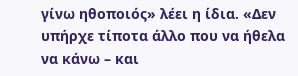γίνω ηθοποιός» λέει η ίδια. «Δεν υπήρχε τίποτα άλλο που να ήθελα να κάνω – και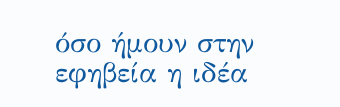όσο ήμουν στην εφηβεία η ιδέα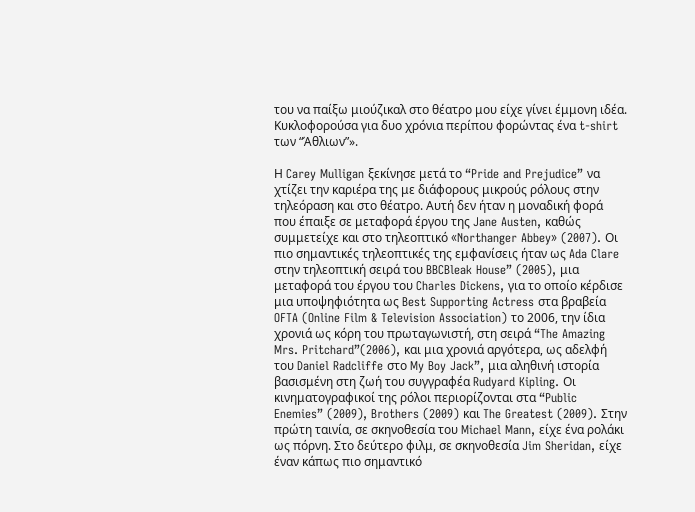του να παίξω μιούζικαλ στο θέατρο μου είχε γίνει έμμονη ιδέα. Κυκλοφορούσα για δυο χρόνια περίπου φορώντας ένα t-shirt των “Άθλιων”».

Η Carey Mulligan ξεκίνησε μετά το “Pride and Prejudice” να χτίζει την καριέρα της με διάφορους μικρούς ρόλους στην τηλεόραση και στο θέατρο. Αυτή δεν ήταν η μοναδική φορά που έπαιξε σε μεταφορά έργου της Jane Austen, καθώς συμμετείχε και στο τηλεοπτικό «Northanger Abbey» (2007). Οι πιο σημαντικές τηλεοπτικές της εμφανίσεις ήταν ως Ada Clare στην τηλεοπτική σειρά του BBCBleak House” (2005), μια μεταφορά του έργου του Charles Dickens, για το οποίο κέρδισε μια υποψηφιότητα ως Best Supporting Actress στα βραβεία OFTA (Online Film & Television Association) το 2006, την ίδια χρονιά ως κόρη του πρωταγωνιστή, στη σειρά “The Amazing Mrs. Pritchard”(2006), και μια χρονιά αργότερα, ως αδελφή του Daniel Radcliffe στο My Boy Jack”, μια αληθινή ιστορία βασισμένη στη ζωή του συγγραφέα Rudyard Kipling. Οι κινηματογραφικοί της ρόλοι περιορίζονται στα “Public Enemies” (2009), Brothers (2009) και The Greatest (2009). Στην πρώτη ταινία, σε σκηνοθεσία του Michael Mann, είχε ένα ρολάκι ως πόρνη. Στο δεύτερο φιλμ, σε σκηνοθεσία Jim Sheridan, είχε έναν κάπως πιο σημαντικό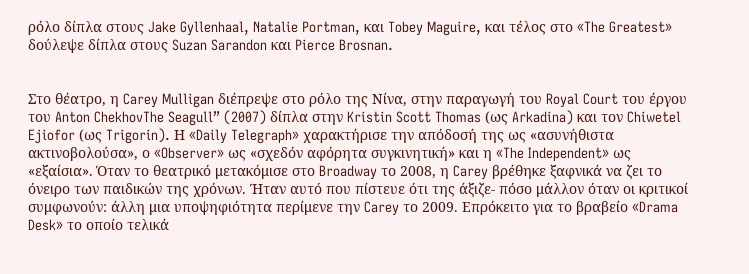ρόλο δίπλα στους Jake Gyllenhaal, Natalie Portman, και Tobey Maguire, και τέλος στο «The Greatest» δούλεψε δίπλα στους Suzan Sarandon και Pierce Brosnan.


Στο θέατρο, η Carey Mulligan διέπρεψε στο ρόλο της Νίνα, στην παραγωγή του Royal Court του έργου του Anton ChekhovThe Seagull” (2007) δίπλα στην Kristin Scott Thomas (ως Arkadina) και τον Chiwetel Ejiofor (ως Trigorin). Η «Daily Telegraph» χαρακτήρισε την απόδοσή της ως «ασυνήθιστα ακτινοβολούσα», ο «Observer» ως «σχεδόν αφόρητα συγκινητική» και η «The Independent» ως «εξαίσια». Όταν το θεατρικό μετακόμισε στο Broadway το 2008, η Carey βρέθηκε ξαφνικά να ζει το όνειρο των παιδικών της χρόνων. Ήταν αυτό που πίστευε ότι της άξιζε- πόσο μάλλον όταν οι κριτικοί συμφωνούν: άλλη μια υποψηφιότητα περίμενε την Carey το 2009. Επρόκειτο για το βραβείο «Drama Desk» το οποίο τελικά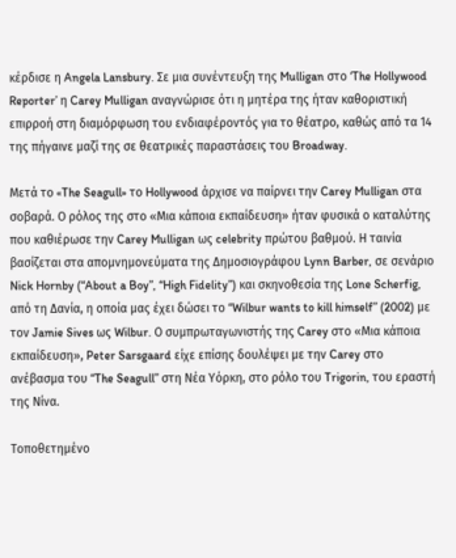κέρδισε η Angela Lansbury. Σε μια συνέντευξη της Mulligan στο ‘The Hollywood Reporter’ η Carey Mulligan αναγνώρισε ότι η μητέρα της ήταν καθοριστική επιρροή στη διαμόρφωση του ενδιαφέροντός για το θέατρο, καθώς από τα 14 της πήγαινε μαζί της σε θεατρικές παραστάσεις του Broadway.

Μετά το «The Seagull» το Hollywood άρχισε να παίρνει την Carey Mulligan στα σοβαρά. Ο ρόλος της στο «Μια κάποια εκπαίδευση» ήταν φυσικά ο καταλύτης που καθιέρωσε την Carey Mulligan ως celebrity πρώτου βαθμού. Η ταινία βασίζεται στα απομνημονεύματα της Δημοσιογράφου Lynn Barber, σε σενάριο Nick Hornby (“About a Boy”, “High Fidelity”) και σκηνοθεσία της Lone Scherfig, από τη Δανία, η οποία μας έχει δώσει το “Wilbur wants to kill himself” (2002) με τον Jamie Sives ως Wilbur. Ο συμπρωταγωνιστής της Carey στο «Μια κάποια εκπαίδευση», Peter Sarsgaard είχε επίσης δουλέψει με την Carey στο ανέβασμα του “The Seagull” στη Νέα Υόρκη, στο ρόλο του Trigorin, του εραστή της Νίνα.

Τοποθετημένο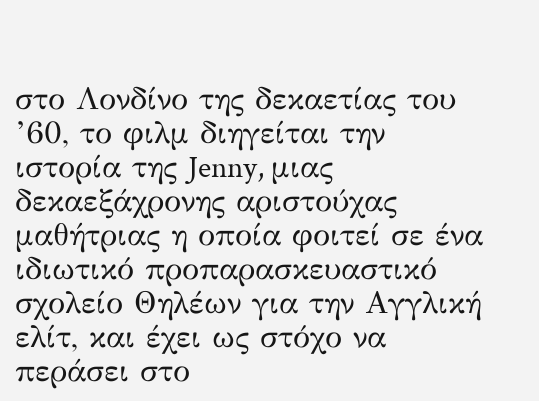στο Λονδίνο της δεκαετίας του ’60, το φιλμ διηγείται την ιστορία της Jenny, μιας δεκαεξάχρονης αριστούχας μαθήτριας η οποία φοιτεί σε ένα ιδιωτικό προπαρασκευαστικό σχολείο Θηλέων για την Αγγλική ελίτ, και έχει ως στόχο να περάσει στο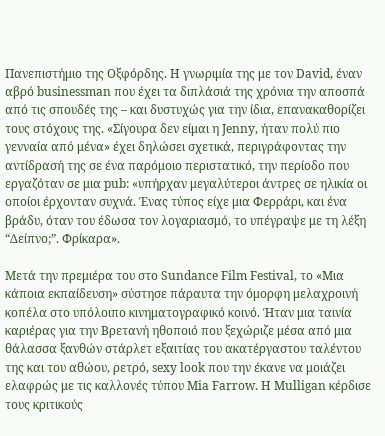Πανεπιστήμιο της Οξφόρδης. Η γνωριμία της με τον David, έναν αβρό businessman που έχει τα διπλάσιά της χρόνια την αποσπά από τις σπουδές της – και δυστυχώς για την ίδια, επανακαθορίζει τους στόχους της. «Σίγουρα δεν είμαι η Jenny, ήταν πολύ πιο γενναία από μένα» έχει δηλώσει σχετικά, περιγράφοντας την αντίδρασή της σε ένα παρόμοιο περιστατικό, την περίοδο που εργαζόταν σε μια pub: «υπήρχαν μεγαλύτεροι άντρες σε ηλικία οι οποίοι έρχονταν συχνά. Ένας τύπος είχε μια Φερράρι, και ένα βράδυ, όταν του έδωσα τον λογαριασμό, το υπέγραψε με τη λέξη “Δείπνο;”. Φρίκαρα».

Μετά την πρεμιέρα του στο Sundance Film Festival, το «Μια κάποια εκπαίδευση» σύστησε πάραυτα την όμορφη μελαχροινή κοπέλα στο υπόλοιπο κινηματογραφικό κοινό. Ήταν μια ταινία καριέρας για την Βρετανή ηθοποιό που ξεχώριζε μέσα από μια θάλασσα ξανθών στάρλετ εξαιτίας του ακατέργαστου ταλέντου της και του αθώου, ρετρό, sexy look που την έκανε να μοιάζει ελαφρώς με τις καλλονές τύπου Mia Farrow. H Mulligan κέρδισε τους κριτικούς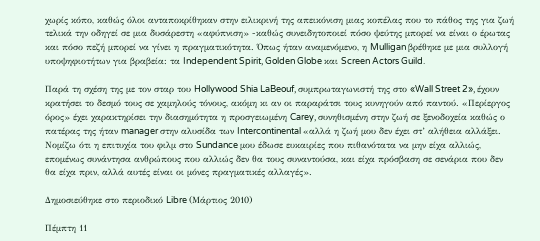χωρίς κόπο, καθώς όλοι ανταποκρίθηκαν στην ειλικρινή της απεικόνιση μιας κοπέλας που το πάθος της για ζωή τελικά την οδηγεί σε μια δυσάρεστη «αφύπνιση» -καθώς συνειδητοποιεί πόσο ψεύτης μπορεί να είναι ο έρωτας και πόσο πεζή μπορεί να γίνει η πραγματικότητα. Όπως ήταν αναμενόμενο, η Mulligan βρέθηκε με μια συλλογή υποψηφιοτήτων για βραβεία: τα Independent Spirit, Golden Globe και Screen Actors Guild.

Παρά τη σχέση της με τον σταρ του Hollywood Shia LaBeouf, συμπρωταγωνιστή της στο «Wall Street 2», έχουν κρατήσει το δεσμό τους σε χαμηλούς τόνους, ακόμη κι αν οι παραράτσι τους κυνηγούν από παντού. «Περίεργος όρος» έχει χαρακτηρίσει την διασημότητα η προσγειωμένη Carey, συνηθισμένη στην ζωή σε ξενοδοχεία καθώς ο πατέρας της ήταν manager στην αλυσίδα των Intercontinental «αλλά η ζωή μου δεν έχει στ’ αλήθεια αλλάξει. Νομίζω ότι η επιτυχία του φιλμ στο Sundance μου έδωσε ευκαιρίες που πιθανότατα να μην είχα αλλιώς, επομένως συνάντησα ανθρώπους που αλλιώς δεν θα τους συναντούσα, και είχα πρόσβαση σε σενάρια που δεν θα είχα πριν, αλλά αυτές είναι οι μόνες πραγματικές αλλαγές».

Δημοσιεύθηκε στο περιοδικό Libre (Μάρτιος 2010)

Πέμπτη 11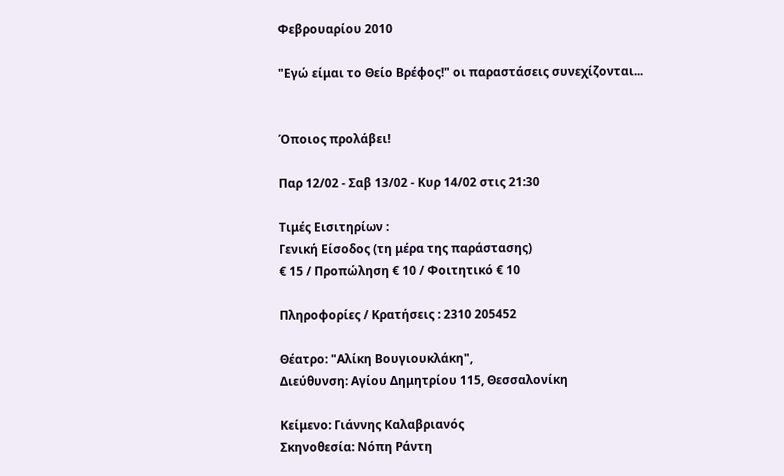Φεβρουαρίου 2010

"Εγώ είμαι το Θείο Βρέφος!" οι παραστάσεις συνεχίζονται...


Όποιος προλάβει!

Παρ 12/02 - Σαβ 13/02 - Κυρ 14/02 στις 21:30

Τιμές Εισιτηρίων :
Γενική Είσοδος (τη μέρα της παράστασης)
€ 15 / Προπώληση € 10 / Φοιτητικό € 10

Πληροφορίες / Κρατήσεις : 2310 205452

Θέατρο: "Αλίκη Βουγιουκλάκη",
Διεύθυνση: Αγίου Δημητρίου 115, Θεσσαλονίκη

Κείμενο: Γιάννης Καλαβριανός
Σκηνοθεσία: Νόπη Ράντη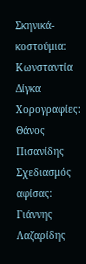Σκηνικά-κοστούμια: Κωνσταντία Δίγκα
Χορογραφίες: Θάνος Πισανίδης
Σχεδιασμός αφίσας: Γιάννης Λαζαρίδης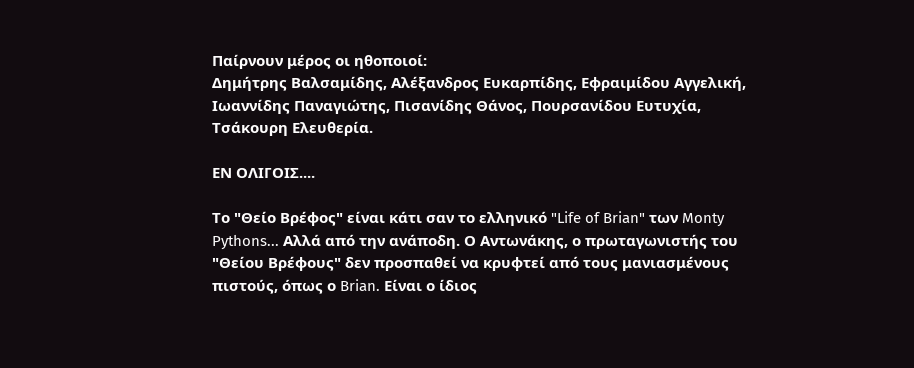Παίρνουν μέρος οι ηθοποιοί:
Δημήτρης Βαλσαμίδης, Αλέξανδρος Ευκαρπίδης, Εφραιμίδου Αγγελική, Ιωαννίδης Παναγιώτης, Πισανίδης Θάνος, Πουρσανίδου Ευτυχία, Τσάκουρη Ελευθερία.

ΕΝ ΟΛΙΓΟΙΣ....

Το "Θείο Βρέφος" είναι κάτι σαν το ελληνικό "Life of Brian" των Monty Pythons... Αλλά από την ανάποδη. Ο Αντωνάκης, ο πρωταγωνιστής του "Θείου Βρέφους" δεν προσπαθεί να κρυφτεί από τους μανιασμένους πιστούς, όπως ο Brian. Είναι ο ίδιος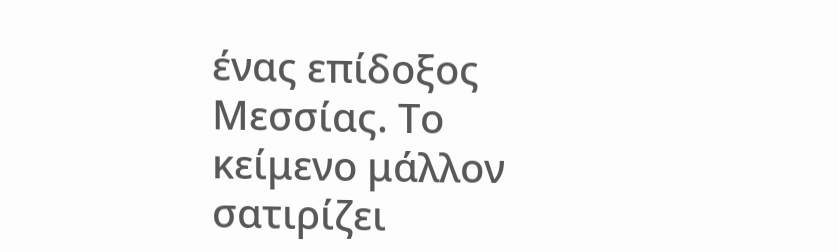ένας επίδοξος Μεσσίας. Το κείμενο μάλλον σατιρίζει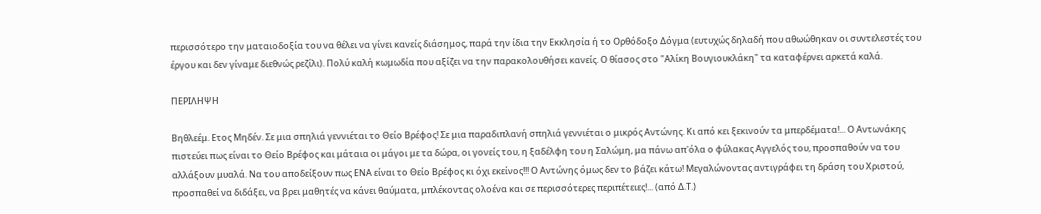περισσότερο την ματαιοδοξία του να θέλει να γίνει κανείς διάσημος, παρά την ίδια την Εκκλησία ή το Ορθόδοξο Δόγμα (ευτυχώς δηλαδή που αθωώθηκαν οι συντελεστές του έργου και δεν γίναμε διεθνώς ρεζίλι). Πολύ καλή κωμωδία που αξίζει να την παρακολουθήσει κανείς. Ο θίασος στο "Αλίκη Βουγιουκλάκη" τα καταφέρνει αρκετά καλά.

ΠΕΡΙΛΗΨΗ

Βηθλεέμ. Ετος Μηδέν. Σε μια σπηλιά γεννιέται το Θείο Βρέφος! Σε μια παραδιπλανή σπηλιά γεννιέται ο μικρός Αντώνης. Κι από κει ξεκινούν τα μπερδέματα!... Ο Αντωνάκης πιστεύει πως είναι το Θείο Βρέφος και μάταια οι μάγοι με τα δώρα, οι γονείς του, η ξαδέλφη του η Σαλώμη, μα πάνω απ'όλα ο φύλακας Αγγελός του, προσπαθούν να του αλλάξουν μυαλά. Να του αποδείξουν πως ΕΝΑ είναι το Θείο Βρέφος κι όχι εκείνος!!! Ο Αντώνης όμως δεν το βάζει κάτω! Μεγαλώνοντας αντιγράφει τη δράση του Χριστού, προσπαθεί να διδάξει, να βρει μαθητές να κάνει θαύματα, μπλέκοντας ολοένα και σε περισσότερες περιπέτειες!... (από Δ.Τ.)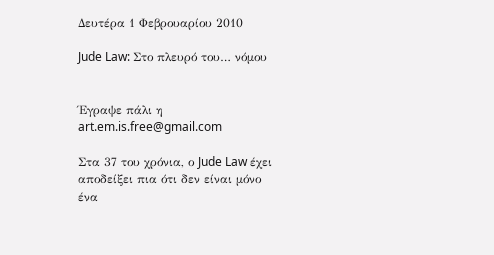Δευτέρα 1 Φεβρουαρίου 2010

Jude Law: Στο πλευρό του… νόμου


Έγραψε πάλι η art.em.is.free@gmail.com

Στα 37 του χρόνια, ο Jude Law έχει αποδείξει πια ότι δεν είναι μόνο ένα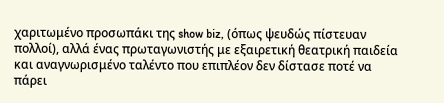χαριτωμένο προσωπάκι της show biz, (όπως ψευδώς πίστευαν πολλοί), αλλά ένας πρωταγωνιστής με εξαιρετική θεατρική παιδεία και αναγνωρισμένο ταλέντο που επιπλέον δεν δίστασε ποτέ να πάρει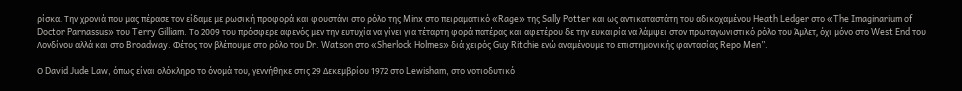ρίσκα. Την χρονιά που μας πέρασε τον είδαμε με ρωσική προφορά και φουστάνι στο ρόλο της Minx στο πειραματικό «Rage» της Sally Potter και ως αντικαταστάτη του αδικοχαμένου Heath Ledger στο «The Imaginarium of Doctor Parnassus» του Terry Gilliam. Το 2009 του πρόσφερε αφενός μεν την ευτυχία να γίνει για τέταρτη φορά πατέρας και αφετέρου δε την ευκαιρία να λάμψει στον πρωταγωνιστικό ρόλο του Άμλετ, όχι μόνο στο West End του Λονδίνου αλλά και στο Broadway. Φέτος τον βλέπουμε στο ρόλο του Dr. Watson στο «Sherlock Holmes» διά χειρός Guy Ritchie ενώ αναμένουμε το επιστημονικής φαντασίας Repo Men”.

Ο David Jude Law, όπως είναι ολόκληρο το όνομά του, γεννήθηκε στις 29 Δεκεμβρίου 1972 στο Lewisham, στο νοτιοδυτικό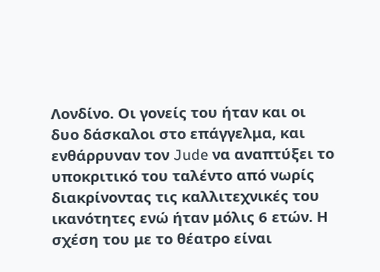Λονδίνο. Οι γονείς του ήταν και οι δυο δάσκαλοι στο επάγγελμα, και ενθάρρυναν τον Jude να αναπτύξει το υποκριτικό του ταλέντο από νωρίς διακρίνοντας τις καλλιτεχνικές του ικανότητες ενώ ήταν μόλις 6 ετών. Η σχέση του με το θέατρο είναι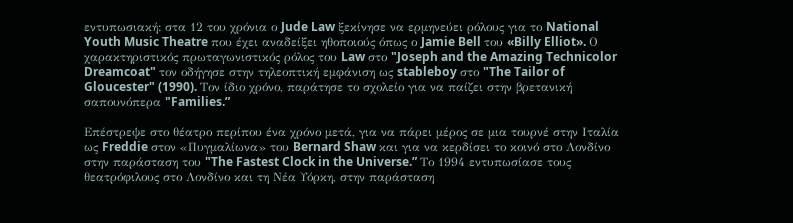εντυπωσιακή: στα 12 του χρόνια ο Jude Law ξεκίνησε να ερμηνεύει ρόλους για το National Youth Music Theatre που έχει αναδείξει ηθοποιούς όπως ο Jamie Bell του «Billy Elliot». Ο χαρακτηριστικός πρωταγωνιστικός ρόλος του Law στο "Joseph and the Amazing Technicolor Dreamcoat" τον οδήγησε στην τηλεοπτική εμφάνιση ως stableboy στο "The Tailor of Gloucester" (1990). Τον ίδιο χρόνο, παράτησε το σχολείο για να παίζει στην βρετανική σαπουνόπερα "Families.”

Επέστρεψε στο θέατρο περίπου ένα χρόνο μετά, για να πάρει μέρος σε μια τουρνέ στην Ιταλία ως Freddie στον «Πυγμαλίωνα» του Bernard Shaw και για να κερδίσει το κοινό στο Λονδίνο στην παράσταση του "The Fastest Clock in the Universe.” Το 1994 εντυπωσίασε τους θεατρόφιλους στο Λονδίνο και τη Νέα Υόρκη, στην παράσταση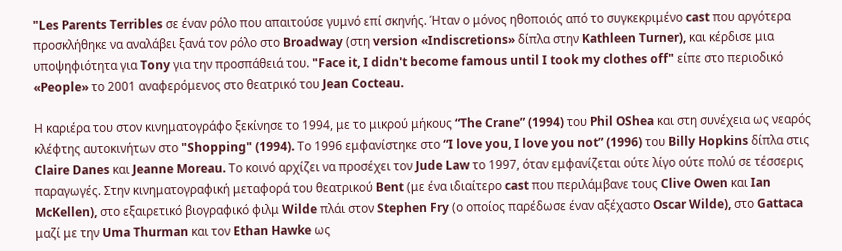"Les Parents Terribles σε έναν ρόλο που απαιτούσε γυμνό επί σκηνής. Ήταν ο μόνος ηθοποιός από το συγκεκριμένο cast που αργότερα προσκλήθηκε να αναλάβει ξανά τον ρόλο στο Broadway (στη version «Indiscretions» δίπλα στην Kathleen Turner), και κέρδισε μια υποψηφιότητα για Tony για την προσπάθειά του. "Face it, I didn't become famous until I took my clothes off" είπε στο περιοδικό «People» το 2001 αναφερόμενος στο θεατρικό του Jean Cocteau.

Η καριέρα του στον κινηματογράφο ξεκίνησε το 1994, με το μικρού μήκους “The Crane” (1994) του Phil OShea και στη συνέχεια ως νεαρός κλέφτης αυτοκινήτων στο "Shopping" (1994). Το 1996 εμφανίστηκε στο “I love you, I love you not” (1996) του Billy Hopkins δίπλα στις Claire Danes και Jeanne Moreau. Το κοινό αρχίζει να προσέχει τον Jude Law το 1997, όταν εμφανίζεται ούτε λίγο ούτε πολύ σε τέσσερις παραγωγές. Στην κινηματογραφική μεταφορά του θεατρικού Bent (με ένα ιδιαίτερο cast που περιλάμβανε τους Clive Owen και Ian McKellen), στο εξαιρετικό βιογραφικό φιλμ Wilde πλάι στον Stephen Fry (ο οποίος παρέδωσε έναν αξέχαστο Oscar Wilde), στο Gattaca μαζί με την Uma Thurman και τον Ethan Hawke ως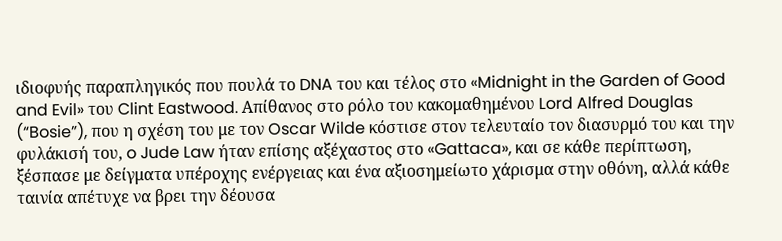ιδιοφυής παραπληγικός που πουλά το DNA του και τέλος στο «Midnight in the Garden of Good and Evil» του Clint Eastwood. Απίθανος στο ρόλο του κακομαθημένου Lord Alfred Douglas (“Bosie”), που η σχέση του με τον Oscar Wilde κόστισε στον τελευταίο τον διασυρμό του και την φυλάκισή του, o Jude Law ήταν επίσης αξέχαστος στο «Gattaca», και σε κάθε περίπτωση, ξέσπασε με δείγματα υπέροχης ενέργειας και ένα αξιοσημείωτο χάρισμα στην οθόνη, αλλά κάθε ταινία απέτυχε να βρει την δέουσα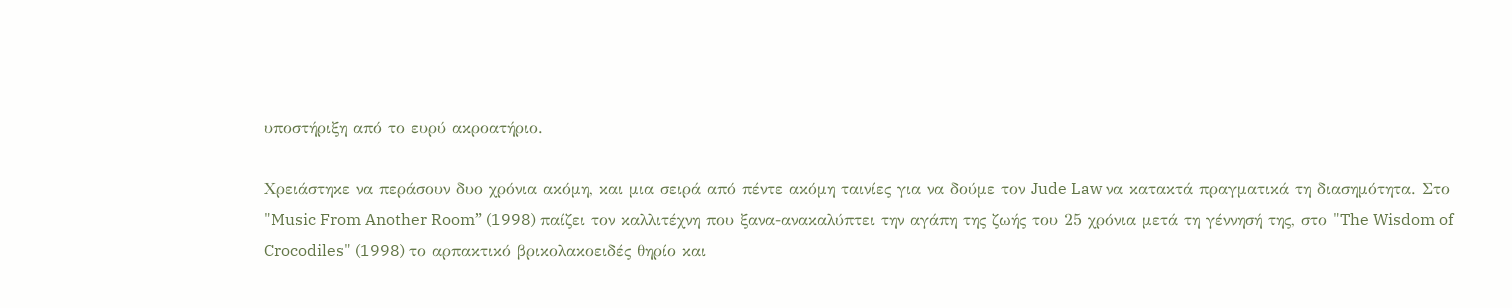υποστήριξη από το ευρύ ακροατήριο.

Χρειάστηκε να περάσουν δυο χρόνια ακόμη, και μια σειρά από πέντε ακόμη ταινίες για να δούμε τον Jude Law να κατακτά πραγματικά τη διασημότητα. Στο "Music From Another Room” (1998) παίζει τον καλλιτέχνη που ξανα-ανακαλύπτει την αγάπη της ζωής του 25 χρόνια μετά τη γέννησή της, στο "The Wisdom of Crocodiles" (1998) το αρπακτικό βρικολακοειδές θηρίο και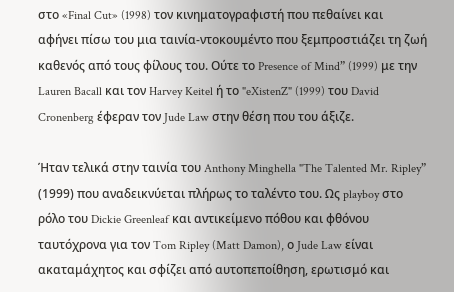στο «Final Cut» (1998) τον κινηματογραφιστή που πεθαίνει και αφήνει πίσω του μια ταινία-ντοκουμέντο που ξεμπροστιάζει τη ζωή καθενός από τους φίλους του. Ούτε το Presence of Mind” (1999) με την Lauren Bacall και τον Harvey Keitel ή το "eXistenZ" (1999) του David Cronenberg έφεραν τον Jude Law στην θέση που του άξιζε.

Ήταν τελικά στην ταινία του Anthony Minghella "The Talented Mr. Ripley” (1999) που αναδεικνύεται πλήρως το ταλέντο του. Ως playboy στο ρόλο του Dickie Greenleaf και αντικείμενο πόθου και φθόνου ταυτόχρονα για τον Tom Ripley (Matt Damon), ο Jude Law είναι ακαταμάχητος και σφίζει από αυτοπεποίθηση, ερωτισμό και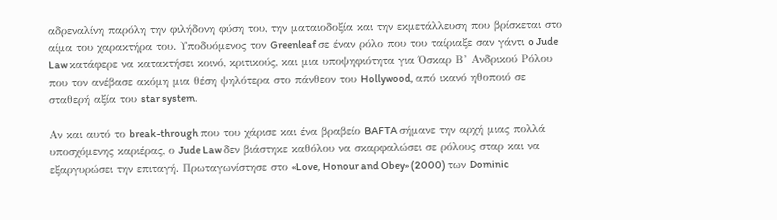αδρεναλίνη παρόλη την φιλήδονη φύση του, την ματαιοδοξία και την εκμετάλλευση που βρίσκεται στο αίμα του χαρακτήρα του. Υποδυόμενος τον Greenleaf σε έναν ρόλο που του ταίριαξε σαν γάντι o Jude Law κατάφερε να κατακτήσει κοινό, κριτικούς, και μια υποψηφιότητα για Όσκαρ Β’ Ανδρικού Ρόλου που τον ανέβασε ακόμη μια θέση ψηλότερα στο πάνθεον του Hollywood, από ικανό ηθοποιό σε σταθερή αξία του star system.

Αν και αυτό το break-through που του χάρισε και ένα βραβείο BAFTA σήμανε την αρχή μιας πολλά υποσχόμενης καριέρας, ο Jude Law δεν βιάστηκε καθόλου να σκαρφαλώσει σε ρόλους σταρ και να εξαργυρώσει την επιταγή. Πρωταγωνίστησε στο «Love, Honour and Obey» (2000) των Dominic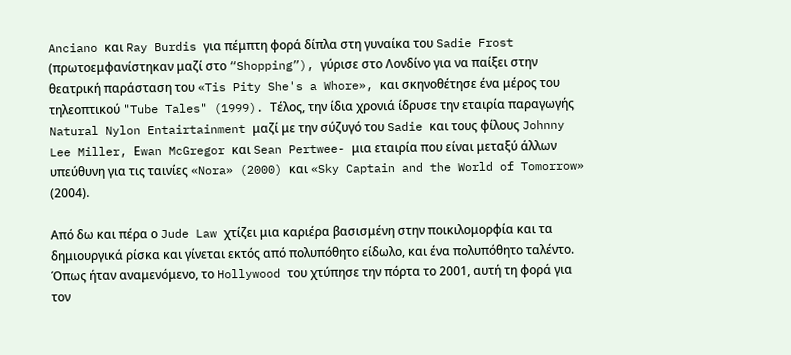Anciano και Ray Burdis για πέμπτη φορά δίπλα στη γυναίκα του Sadie Frost (πρωτοεμφανίστηκαν μαζί στο “Shopping”), γύρισε στο Λονδίνο για να παίξει στην θεατρική παράσταση του «Tis Pity She's a Whore», και σκηνοθέτησε ένα μέρος του τηλεοπτικού "Tube Tales" (1999). Τέλος, την ίδια χρονιά ίδρυσε την εταιρία παραγωγής Natural Nylon Entairtainment μαζί με την σύζυγό του Sadie και τους φίλους Johnny Lee Miller, Εwan McGregor και Sean Pertwee- μια εταιρία που είναι μεταξύ άλλων υπεύθυνη για τις ταινίες «Nora» (2000) και «Sky Captain and the World of Tomorrow» (2004).

Από δω και πέρα ο Jude Law χτίζει μια καριέρα βασισμένη στην ποικιλομορφία και τα δημιουργικά ρίσκα και γίνεται εκτός από πολυπόθητο είδωλο, και ένα πολυπόθητο ταλέντο. Όπως ήταν αναμενόμενο, το Hollywood του χτύπησε την πόρτα το 2001, αυτή τη φορά για τον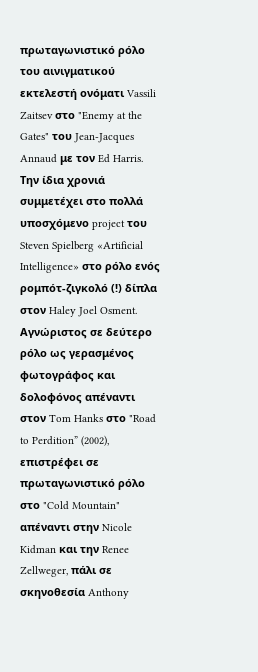πρωταγωνιστικό ρόλο του αινιγματικού εκτελεστή ονόματι Vassili Zaitsev στο "Enemy at the Gates" του Jean-Jacques Annaud με τον Ed Harris. Την ίδια χρονιά συμμετέχει στο πολλά υποσχόμενο project του Steven Spielberg «Artificial Intelligence» στο ρόλο ενός ρομπότ-ζιγκολό (!) δίπλα στον Haley Joel Osment. Αγνώριστος σε δεύτερο ρόλο ως γερασμένος φωτογράφος και δολοφόνος απέναντι στον Tom Hanks στο "Road to Perdition” (2002), επιστρέφει σε πρωταγωνιστικό ρόλο στο "Cold Mountain" απέναντι στην Nicole Kidman και την Renee Zellweger, πάλι σε σκηνοθεσία Anthony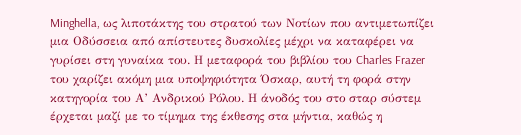Minghella, ως λιποτάκτης του στρατού των Νοτίων που αντιμετωπίζει μια Οδύσσεια από απίστευτες δυσκολίες μέχρι να καταφέρει να γυρίσει στη γυναίκα του. Η μεταφορά του βιβλίου του Charles Frazer του χαρίζει ακόμη μια υποψηφιότητα Όσκαρ, αυτή τη φορά στην κατηγορία του Α’ Ανδρικού Ρόλου. Η άνοδός του στο σταρ σύστεμ έρχεται μαζί με το τίμημα της έκθεσης στα μήντια, καθώς η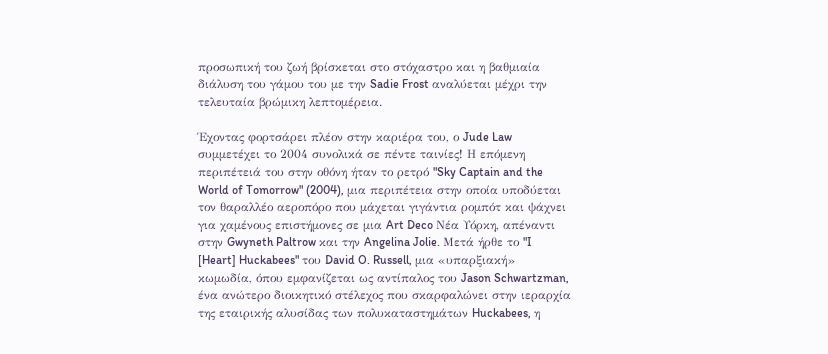προσωπική του ζωή βρίσκεται στο στόχαστρο και η βαθμιαία διάλυση του γάμου του με την Sadie Frost αναλύεται μέχρι την τελευταία βρώμικη λεπτομέρεια.

Έχοντας φορτσάρει πλέον στην καριέρα του, ο Jude Law συμμετέχει το 2004 συνολικά σε πέντε ταινίες! Η επόμενη περιπέτειά του στην οθόνη ήταν το ρετρό "Sky Captain and the World of Tomorrow" (2004), μια περιπέτεια στην οποία υποδύεται τον θαραλλέο αεροπόρο που μάχεται γιγάντια ρομπότ και ψάχνει για χαμένους επιστήμονες σε μια Art Deco Νέα Υόρκη, απέναντι στην Gwyneth Paltrow και την Angelina Jolie. Μετά ήρθε το "I [Heart] Huckabees" του David O. Russell, μια «υπαρξιακή» κωμωδία, όπου εμφανίζεται ως αντίπαλος του Jason Schwartzman, ένα ανώτερο διοικητικό στέλεχος που σκαρφαλώνει στην ιεραρχία της εταιρικής αλυσίδας των πολυκαταστημάτων Huckabees, η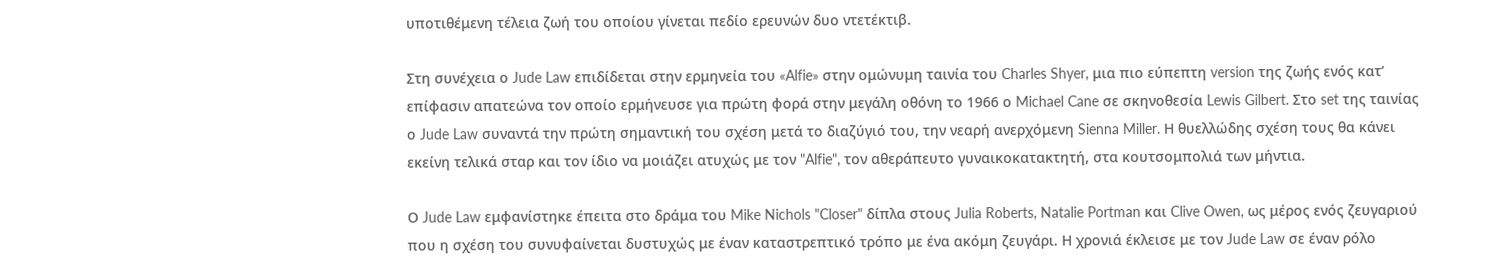υποτιθέμενη τέλεια ζωή του οποίου γίνεται πεδίο ερευνών δυο ντετέκτιβ.

Στη συνέχεια ο Jude Law επιδίδεται στην ερμηνεία του «Alfie» στην ομώνυμη ταινία του Charles Shyer, μια πιο εύπεπτη version της ζωής ενός κατ’ επίφασιν απατεώνα τον οποίο ερμήνευσε για πρώτη φορά στην μεγάλη οθόνη το 1966 ο Michael Cane σε σκηνοθεσία Lewis Gilbert. Στο set της ταινίας ο Jude Law συναντά την πρώτη σημαντική του σχέση μετά το διαζύγιό του, την νεαρή ανερχόμενη Sienna Miller. Η θυελλώδης σχέση τους θα κάνει εκείνη τελικά σταρ και τον ίδιο να μοιάζει ατυχώς με τον "Alfie", τον αθεράπευτο γυναικοκατακτητή, στα κουτσομπολιά των μήντια.

Ο Jude Law εμφανίστηκε έπειτα στο δράμα του Mike Nichols "Closer" δίπλα στους Julia Roberts, Natalie Portman και Clive Owen, ως μέρος ενός ζευγαριού που η σχέση του συνυφαίνεται δυστυχώς με έναν καταστρεπτικό τρόπο με ένα ακόμη ζευγάρι. Η χρονιά έκλεισε με τον Jude Law σε έναν ρόλο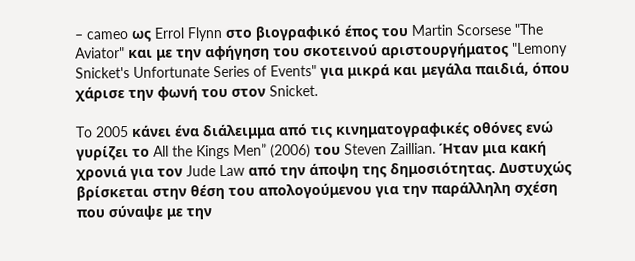– cameo ως Errol Flynn στο βιογραφικό έπος του Martin Scorsese "The Aviator" και με την αφήγηση του σκοτεινού αριστουργήματος "Lemony Snicket's Unfortunate Series of Events" για μικρά και μεγάλα παιδιά, όπου χάρισε την φωνή του στον Snicket.

To 2005 κάνει ένα διάλειμμα από τις κινηματογραφικές οθόνες ενώ γυρίζει το All the Kings Men” (2006) του Steven Zaillian. Ήταν μια κακή χρονιά για τον Jude Law από την άποψη της δημοσιότητας. Δυστυχώς βρίσκεται στην θέση του απολογούμενου για την παράλληλη σχέση που σύναψε με την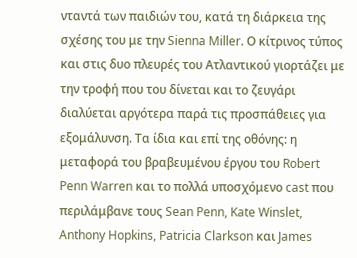νταντά των παιδιών του, κατά τη διάρκεια της σχέσης του με την Sienna Miller. Ο κίτρινος τύπος και στις δυο πλευρές του Ατλαντικού γιορτάζει με την τροφή που του δίνεται και το ζευγάρι διαλύεται αργότερα παρά τις προσπάθειες για εξομάλυνση. Τα ίδια και επί της οθόνης: η μεταφορά του βραβευμένου έργου του Robert Penn Warren και το πολλά υποσχόμενο cast που περιλάμβανε τους Sean Penn, Kate Winslet, Anthony Hopkins, Patricia Clarkson και James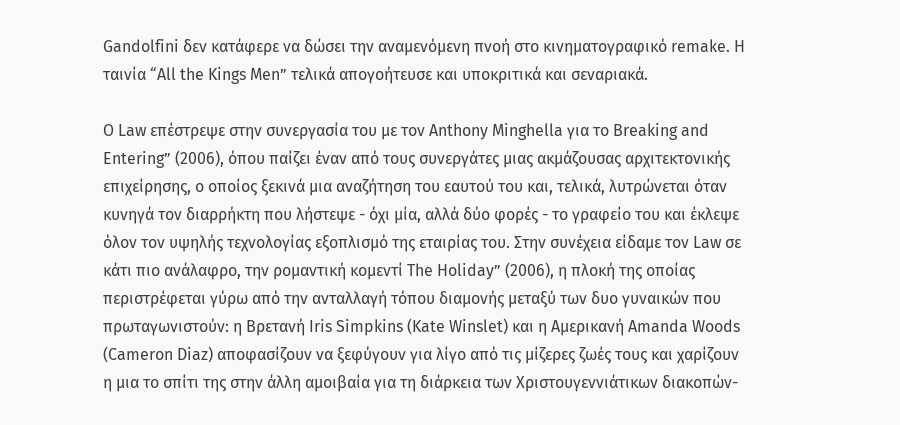Gandolfini δεν κατάφερε να δώσει την αναμενόμενη πνοή στο κινηματογραφικό remake. Η ταινία “All the Kings Men” τελικά απογοήτευσε και υποκριτικά και σεναριακά.

Ο Law επέστρεψε στην συνεργασία του με τον Anthony Minghella για το Breaking and Entering” (2006), όπου παίζει έναν από τους συνεργάτες μιας ακμάζουσας αρχιτεκτονικής επιχείρησης, ο οποίος ξεκινά μια αναζήτηση του εαυτού του και, τελικά, λυτρώνεται όταν κυνηγά τον διαρρήκτη που λήστεψε - όχι μία, αλλά δύο φορές - το γραφείο του και έκλεψε όλον τον υψηλής τεχνολογίας εξοπλισμό της εταιρίας του. Στην συνέχεια είδαμε τον Law σε κάτι πιο ανάλαφρο, την ρομαντική κομεντί The Holiday” (2006), η πλοκή της οποίας περιστρέφεται γύρω από την ανταλλαγή τόπου διαμονής μεταξύ των δυο γυναικών που πρωταγωνιστούν: η Βρετανή Iris Simpkins (Kate Winslet) και η Αμερικανή Amanda Woods (Cameron Diaz) αποφασίζουν να ξεφύγουν για λίγο από τις μίζερες ζωές τους και χαρίζουν η μια το σπίτι της στην άλλη αμοιβαία για τη διάρκεια των Χριστουγεννιάτικων διακοπών-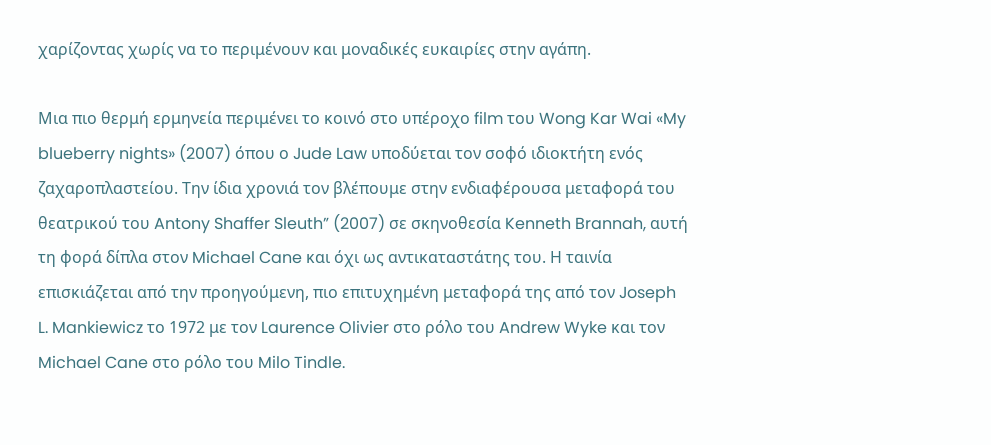χαρίζοντας χωρίς να το περιμένουν και μοναδικές ευκαιρίες στην αγάπη.

Μια πιο θερμή ερμηνεία περιμένει το κοινό στο υπέροχο film του Wong Kar Wai «My blueberry nights» (2007) όπου ο Jude Law υποδύεται τον σοφό ιδιοκτήτη ενός ζαχαροπλαστείου. Την ίδια χρονιά τον βλέπουμε στην ενδιαφέρουσα μεταφορά του θεατρικού του Antony Shaffer Sleuth” (2007) σε σκηνοθεσία Kenneth Brannah, αυτή τη φορά δίπλα στον Michael Cane και όχι ως αντικαταστάτης του. Η ταινία επισκιάζεται από την προηγούμενη, πιο επιτυχημένη μεταφορά της από τον Joseph L. Mankiewicz το 1972 με τον Laurence Olivier στο ρόλο του Andrew Wyke και τον Michael Cane στο ρόλο του Milo Tindle.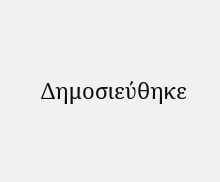Δημοσιεύθηκε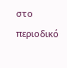στο περιοδικό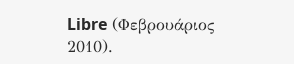Libre (Φεβρουάριος 2010).